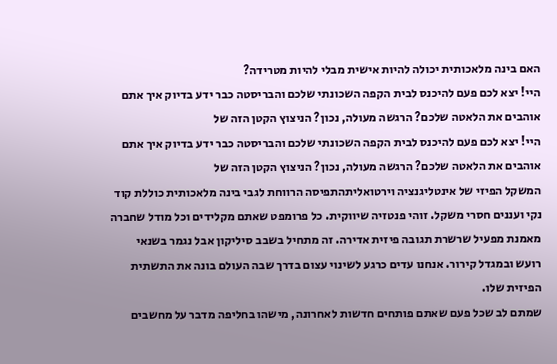האם בינה מלאכותית יכולה להיות אישית מבלי להיות מטרידה?
היי! יצא לכם פעם להיכנס לבית הקפה השכונתי שלכם והבריסטה כבר ידע בדיוק איך אתם אוהבים את הלאטה שלכם? הרגשה מעולה, נכון? הניצוץ הקטן הזה של
היי! יצא לכם פעם להיכנס לבית הקפה השכונתי שלכם והבריסטה כבר ידע בדיוק איך אתם אוהבים את הלאטה שלכם? הרגשה מעולה, נכון? הניצוץ הקטן הזה של
המשקל הפיזי של אינטליגנציה וירטואליתהתפיסה הרווחת לגבי בינה מלאכותית כוללת קוד נקי ועננים חסרי משקל. זוהי פנטזיה שיווקית. כל פרומפט שאתם מקלידים וכל מודל שחברה מאמנת מפעיל שרשרת תגובה פיזית אדירה. זה מתחיל בשבב סיליקון אבל נגמר בשנאי רועש ובמגדל קירור. אנחנו עדים כרגע לשינוי עצום בדרך שבה העולם בונה את התשתית הפיזית שלו.
שמתם לב שכל פעם שאתם פותחים חדשות לאחרונה, מישהו בחליפה מדבר על מחשבים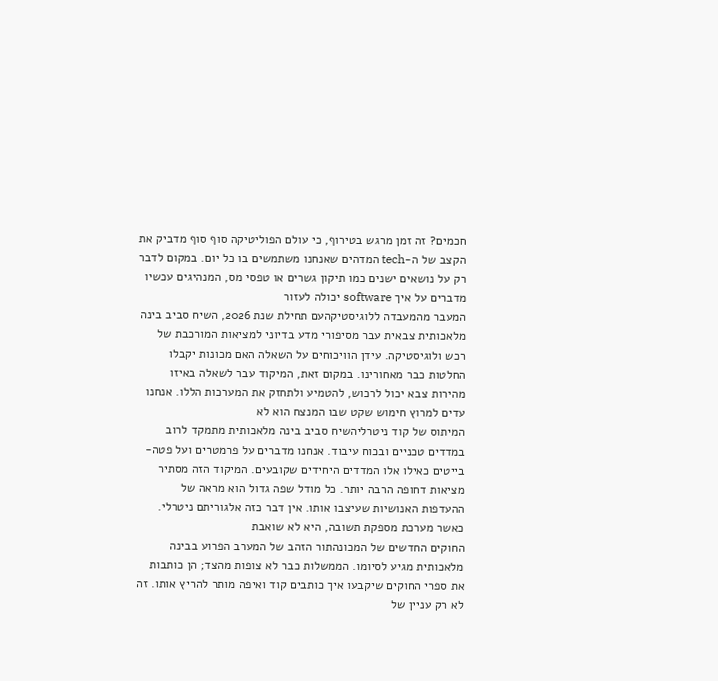חכמים? זה זמן מרגש בטירוף, כי עולם הפוליטיקה סוף סוף מדביק את הקצב של ה-tech המדהים שאנחנו משתמשים בו כל יום. במקום לדבר רק על נושאים ישנים כמו תיקון גשרים או טפסי מס, המנהיגים עכשיו מדברים על איך software יכולה לעזור
המעבר מהמעבדה ללוגיסטיקהעם תחילת שנת 2026, השיח סביב בינה מלאכותית צבאית עבר מסיפורי מדע בדיוני למציאות המורכבת של רכש ולוגיסטיקה. עידן הוויכוחים על השאלה האם מכונות יקבלו החלטות כבר מאחורינו. במקום זאת, המיקוד עבר לשאלה באיזו מהירות צבא יכול לרכוש, להטמיע ולתחזק את המערכות הללו. אנחנו עדים למרוץ חימוש שקט שבו המנצח הוא לא
המיתוס של קוד ניטרליהשיח סביב בינה מלאכותית מתמקד לרוב במדדים טכניים ובכוח עיבוד. אנחנו מדברים על פרמטרים ועל פטה-בייטים כאילו אלו המדדים היחידים שקובעים. המיקוד הזה מסתיר מציאות דחופה הרבה יותר. כל מודל שפה גדול הוא מראה של ההעדפות האנושיות שעיצבו אותו. אין דבר כזה אלגוריתם ניטרלי. כאשר מערכת מספקת תשובה, היא לא שואבת
החוקים החדשים של המכונהתור הזהב של המערב הפרוע בבינה מלאכותית מגיע לסיומו. הממשלות כבר לא צופות מהצד; הן כותבות את ספרי החוקים שיקבעו איך כותבים קוד ואיפה מותר להריץ אותו. זה לא רק עניין של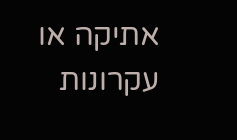אתיקה או עקרונות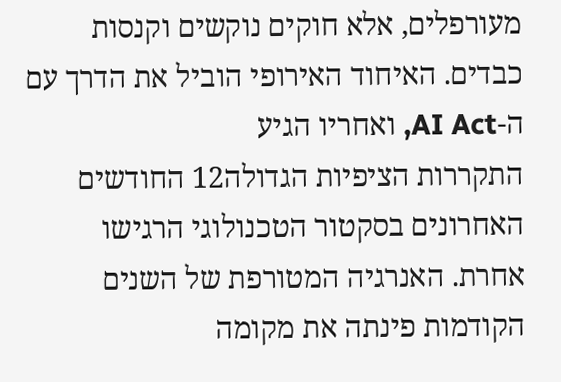מעורפלים, אלא חוקים נוקשים וקנסות כבדים. האיחוד האירופי הוביל את הדרך עם ה-AI Act, ואחריו הגיע
התקררות הציפיות הגדולה12 החודשים האחרונים בסקטור הטכנולוגי הרגישו אחרת. האנרגיה המטורפת של השנים הקודמות פינתה את מקומה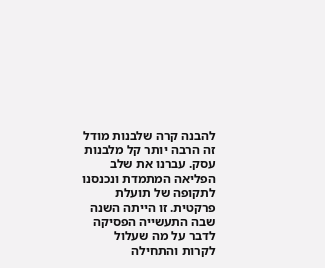להבנה קרה שלבנות מודל זה הרבה יותר קל מלבנות עסק. עברנו את שלב הפליאה המתמדת ונכנסנו לתקופה של תועלת פרקטית. זו הייתה השנה שבה התעשייה הפסיקה לדבר על מה שעלול לקרות והתחילה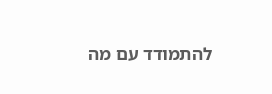להתמודד עם מה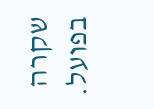שקרה בפועל.